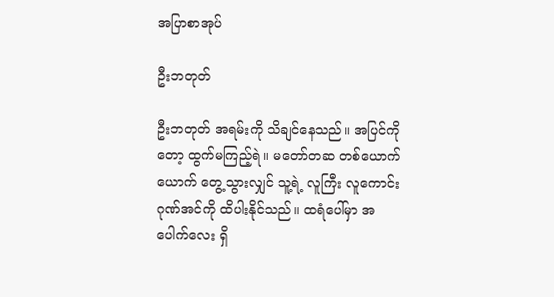အပြာစာအုပ်

ဦးဘတုတ်

ဦးဘတုတ် အရမ်းကို သိချင်နေသည်။ အပြင်ကိုတော့ ထွက်မကြည့်ရဲ။ မတော်တဆ တစ်ယောက်ယောက် တွေ့သွားလျှင် သူ့ရဲ့ လူကြီး လူကောင်း ဂုဏ်အင်ကို ထိပါးနိုင်သည်။ ထရံပေါ်မှာ အပေါက်လေး ရှိ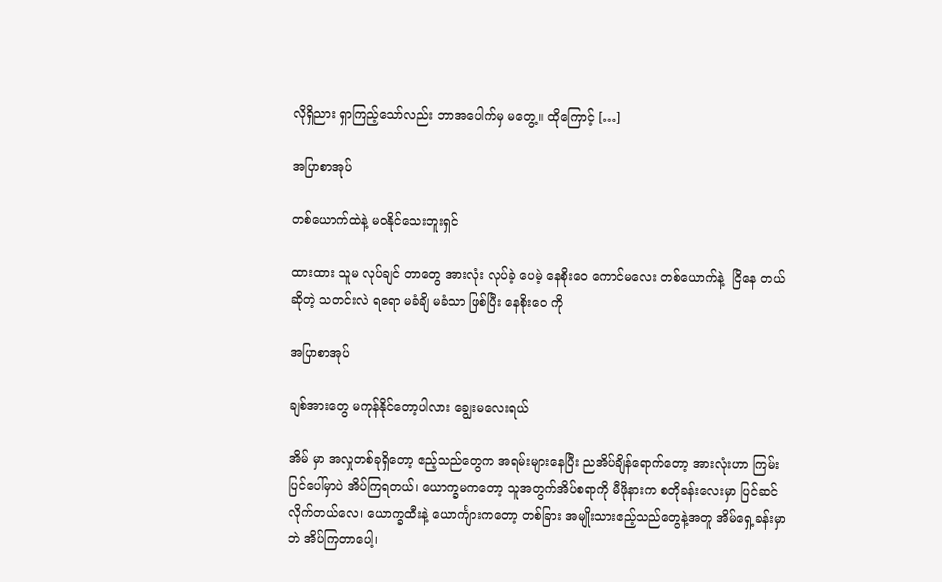လိုရှိညား ရှာကြည့်သော်လည်း ဘာအပေါက်မှ မတွေ့။ ထိုကြောင့် […]

အပြာစာအုပ်

တစ်ယောက်ထဲနဲ့ မဝနိုင်သေးဘူးရှင်

ထားထား သူမ လုပ်ချင် တာတွေ အားလုံး လုပ်ခဲ့ ပေမဲ့ နေစိုးဝေ ကောင်မလေး တစ်ယောက်နဲ့  ငြိနေ တယ် ဆိုတဲ့ သတင်းလဲ ရရော မခံချိ မခံသာ ဖြစ်ပြီး နေစိုးဝေ ကို

အပြာစာအုပ်

ချစ်အားတွေ မကုန်နိုင်တော့ပါလား ချွေးမလေးရယ်

အိမ် မှာ အလှုတစ်ခုရှိတော့ ဧည့်သည်တွေက အရမ်းများနေပြီး ညအိပ်ချိန်ရောက်တော့ အားလုံးဟာ ကြမ်းပြင်ပေါ်မှာပဲ အိပ်ကြရတယ်၊ ယောက္ခမကတော့ သူအတွက်အိပ်စရာကို မီဖိုနားက စတိုခန်းလေးမှာ ပြင်ဆင်လိုက်တယ်လေ၊ ယောက္ခထီးနဲ့ ယောင်္ကျားကတော့ တစ်ခြား အမျိုးသားဧည့်သည်တွေနဲ့အတူ အိမ်ရှေ့ခန်းမှာဘဲ အိပ်ကြတာပေါ့၊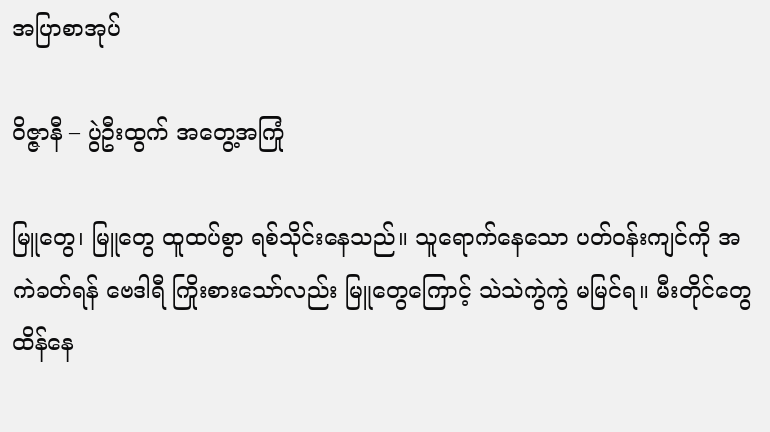အပြာစာအုပ်

ဝိဇ္ဇာနီ – ပွဲဦးထွက် အတွေ့အကြုံ

မြူတွေ၊ မြူတွေ ထူထပ်စွာ ရစ်သိုင်းနေသည်။ သူရောက်နေသော ပတ်ဝန်းကျင်ကို အကဲခတ်ရန် ဗေဒါရီ ကြိုးစားသော်လည်း မြူတွေကြောင့် သဲသဲကွဲကွဲ မမြင်ရ။ မီးတိုင်တွေ ထိန်နေ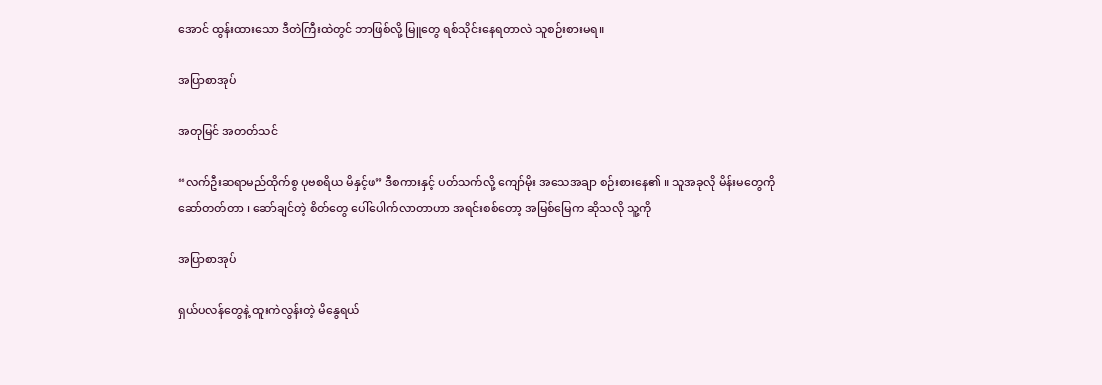အောင် ထွန်းထားသော ဒီတဲကြီးထဲတွင် ဘာဖြစ်လို့ မြူတွေ ရစ်သိုင်းနေရတာလဲ သူစဉ်းစားမရ။

အပြာစာအုပ်

အတုမြင် အတတ်သင်

“လက်ဦးဆရာမည်ထိုက်စွ ပုဗစရိယ မိနှင့်ဖ” ဒီစကားနှင့် ပတ်သက်လို့ ကျော်မိုး အသေအချာ စဉ်းစားနေ၏ ။ သူအခုလို မိန်းမတွေကို ဆော်တတ်တာ ၊ ဆော်ချင်တဲ့ စိတ်တွေ ပေါ်ပေါက်လာတာဟာ အရင်းစစ်တော့ အမြစ်မြေက ဆိုသလို သူ့ကို

အပြာစာအုပ်

ရှယ်ပလန်တွေနဲ့ ထူးကဲလွန်းတဲ့ မိနွေရယ်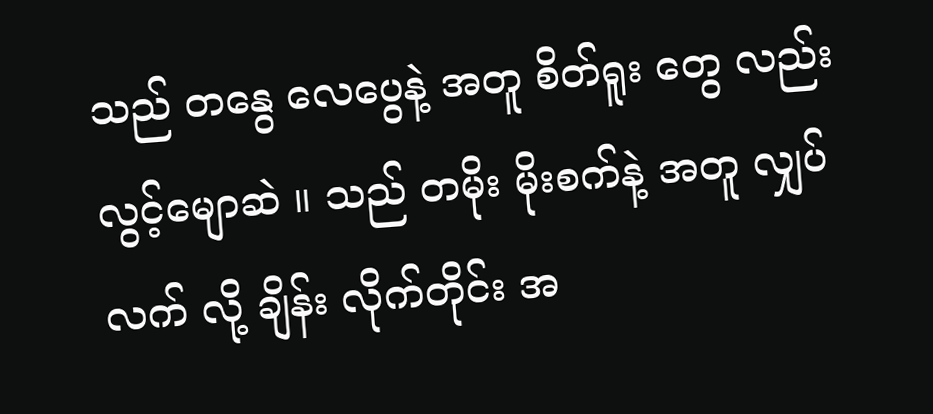သည် တနွေ လေပွေနဲ့ အတူ စိတ်ရူး တွေ လည်း လွင့်မျောဆဲ ။ သည် တမိုး မိုးစက်နဲ့ အတူ လျှပ်လက် လို့ ချိန်း လိုက်တိုင်း အ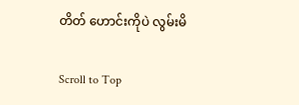တိတ် ဟောင်းကိုပဲ လွမ်းမိ

Scroll to Top